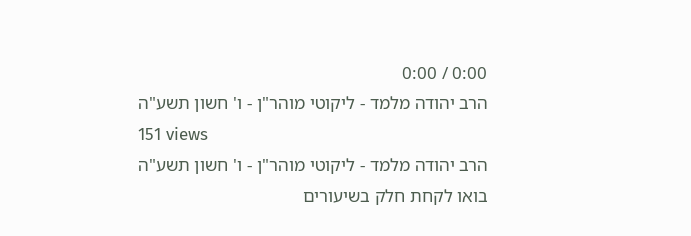0:00 / 0:00
הרב יהודה מלמד - ליקוטי מוהר"ן - ו' חשון תשע"ה
151 views
הרב יהודה מלמד - ליקוטי מוהר"ן - ו' חשון תשע"ה בואו לקחת חלק בשיעורים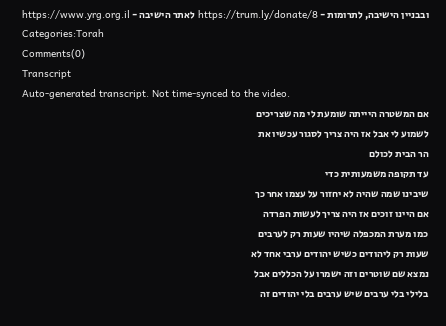ובבניין הישיבה, לתרומות - https://trum.ly/donate/8 לאתר הישיבה - https://www.yrg.org.il
Categories:Torah
Comments(0)
Transcript
Auto-generated transcript. Not time-synced to the video.
אם המשטרה היייתה שומעת לי מה שצריכים
לשמוע לי אבל אז היה צריך לסגור עכשיו את
הר הבית לכולם
עד תקופה משמעותית כדי
שיבינו שמה שהיה לא יחזור על עצמו אחר כך
אם היינו זוכים אז היה צריך לעשות הפרדה
כמו מערת המכפלה שיהיו שעות רק לערבים
שעות רק ליהודים כשיש יהודים ערבי אחד לא
נמצא שם שוטרים וזה ישמרו על הכללים אבל
בלילי בלי ערבים שיש ערבים בלי יהודים זה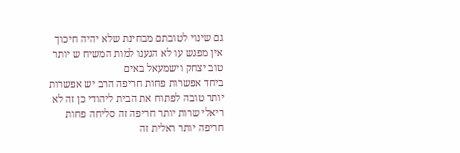גם שינוי לטובתם מבחינת שלא יהיה חיכוך
אין מפגש עו לא הגענו למות המשיח ש יותר
טוב יצחק וישמעאל באים
ביחד אפשרות פחות חריפה הרב יש אפשרות
יותר טובה לפתוח את הבית ליהודי כן זה לא
ריאלי שרות יותר חריפה זה סליחה פחות
חריפה יותר ראלית זה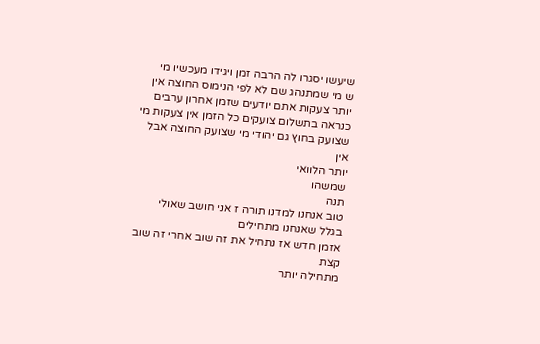שיעשו יסגרו לה הרבה זמן ויגידו מעכשיו מי
ש מי שמתנהג שם לא לפי הנימוס החוצה אין
יותר צעקות אתם יודעים שזמן אחרון ערבים
כנראה בתשלום צועקים כל הזמן אין צעקות מי
שצועק בחוץ גם יהודי מי שצועק החוצה אבל
אין
יותר הלוואי
שמשהו
תנה
טוב אנחנו למדנו תורה ז אני חושב שאולי
בגלל שאנחנו מתחילים
אזמן חדש אז נתחיל את זה שוב אחרי זה שוב
קצת
מתחילה יותר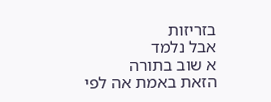בזריזות
אבל נלמד
א שוב בתורה
הזאת באמת אה לפי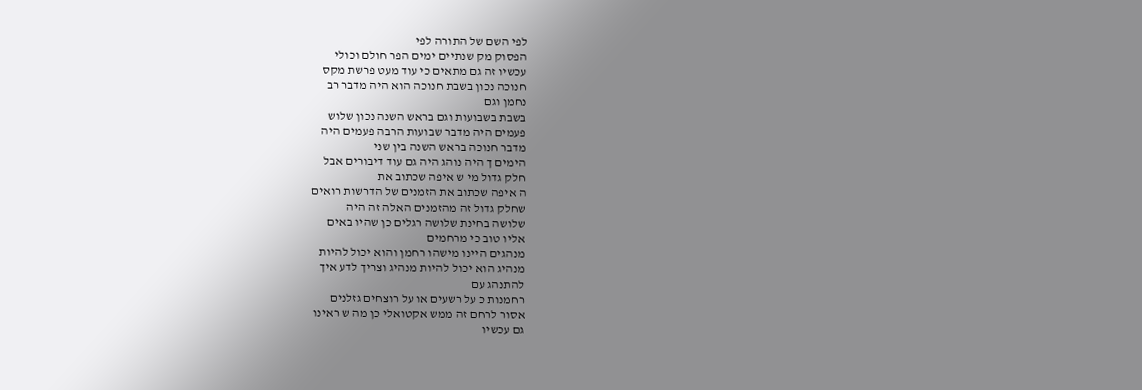לפי השם של התורה לפי
הפסוק מק שנתיים ימים הפר חולם וכולי
עכשיו זה גם מתאים כי עוד מעט פרשת מקס
חנוכה נכון בשבת חנוכה הוא היה מדבר רב
נחמן וגם
בשבת בשבועות וגם בראש השנה נכון שלוש
פעמים היה מדבר שבועות הרבה פעמים היה
מדבר חנוכה בראש השנה בין שני
הימים ך היה נוהג היה גם עוד דיבורים אבל
חלק גדול מי ש איפה שכתוב את
ה איפה שכתוב את הזמנים של הדרשות רואים
שחלק גדול זה מהזמנים האלה זה היה
שלושה בחינת שלושה רגלים כן שהיו באים
אליו טוב כי מרחמים
מנהגים היינו מישהו רחמן והוא יכול להיות
מנהיג הוא יכול להיות מנהיג וצריך לדע איך
להתנהג עם
רחמנות כ על רשעים או על רוצחים גזלנים
אסור לרחם זה ממש אקטואלי כן מה ש ראינו
גם עכשיו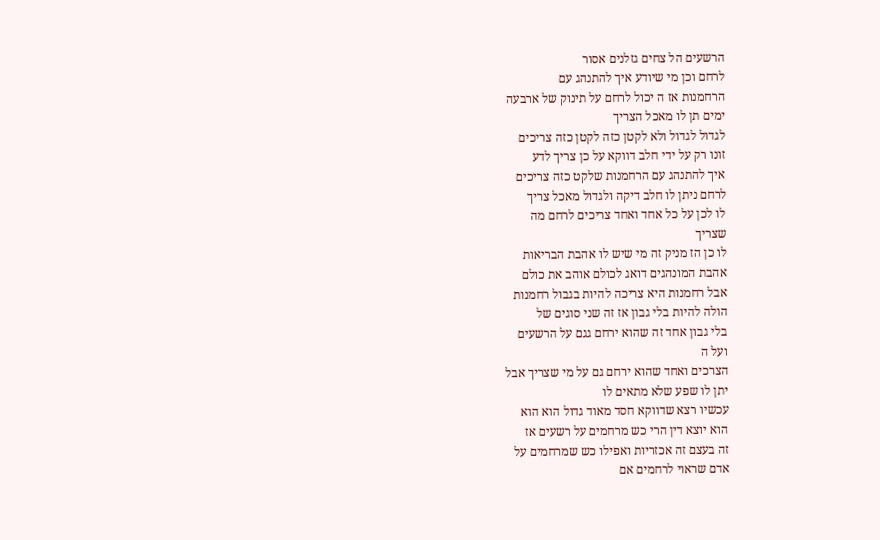הרשעים הל צחים גזלנים אסור
לרחם וכן מי שיודע איך להתנהג עם
הרחמנות אז ה יכול לרחם על תינוק של ארבעה
ימים תן לו מאכל הצריך
לגדול לגדול ולא לקטן כזה לקטן כזה צריכים
זונו רק על ידי חלב דווקא על כן צריך לדע
איך להתנהג עם הרחמנות שלקט כזה צריכים
לרחם ניתן לו חלב דיקה ולגדול מאכל צריך
לו לכן על כל אחד ואחד צריכים לרחם מה
שצריך
לו כן הז מניק זה מי שיש לו אהבת הבריאות
אהבת המונהגים דואג לכולם אוהב את כולם
אבל רחמנות היא צריכה להיות בגבול רחמנות
הולה להיות בלי גבון אז זה שני סוגים של
בלי גבון אחד זה שהוא ירחם גגם על הרשעים
ועל ה
הצרכים ואחד שהוא ירחם גם על מי שצריך אבל
יתן לו שפע שלא מתאים לו
עכשיו רצא שדווקא חסד מאוד גדול הוא הוא
הוא יוצא דין הרי כש מרחמים על רשעים אז
זה בעצם זה אכזריות ואפילו כש שמרחמים על
אדם שראוי לרחמים אם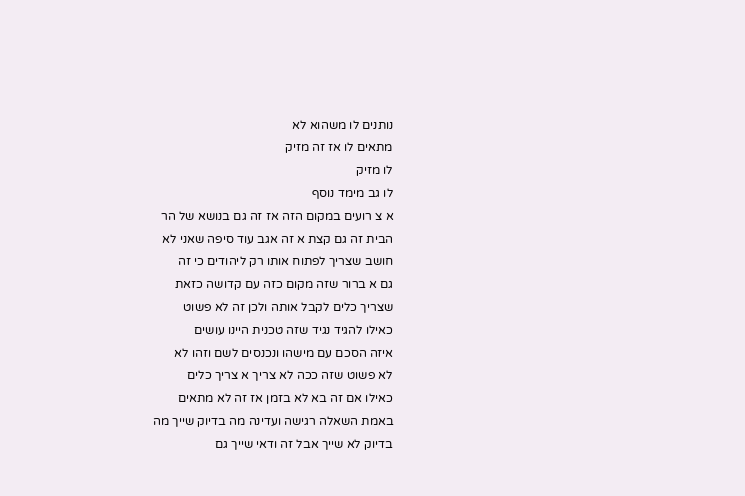נותנים לו משהוא לא
מתאים לו אז זה מזיק
לו מזיק
לו גב מימד נוסף
א צ רועים במקום הזה אז זה גם בנושא של הר
הבית זה גם קצת א זה אגב עוד סיפה שאני לא
חושב שצריך לפתוח אותו רק ליהודים כי זה
גם א ברור שזה מקום כזה עם קדושה כזאת
שצריך כלים לקבל אותה ולכן זה לא פשוט
כאילו להגיד נגיד שזה טכנית היינו עושים
איזה הסכם עם מישהו ונכנסים לשם וזהו לא
לא פשוט שזה ככה לא צריך א צריך כלים
כאילו אם זה בא לא בזמן אז זה לא מתאים
באמת השאלה רגישה ועדינה מה בדיוק שייך מה
בדיוק לא שייך אבל זה ודאי שייך גם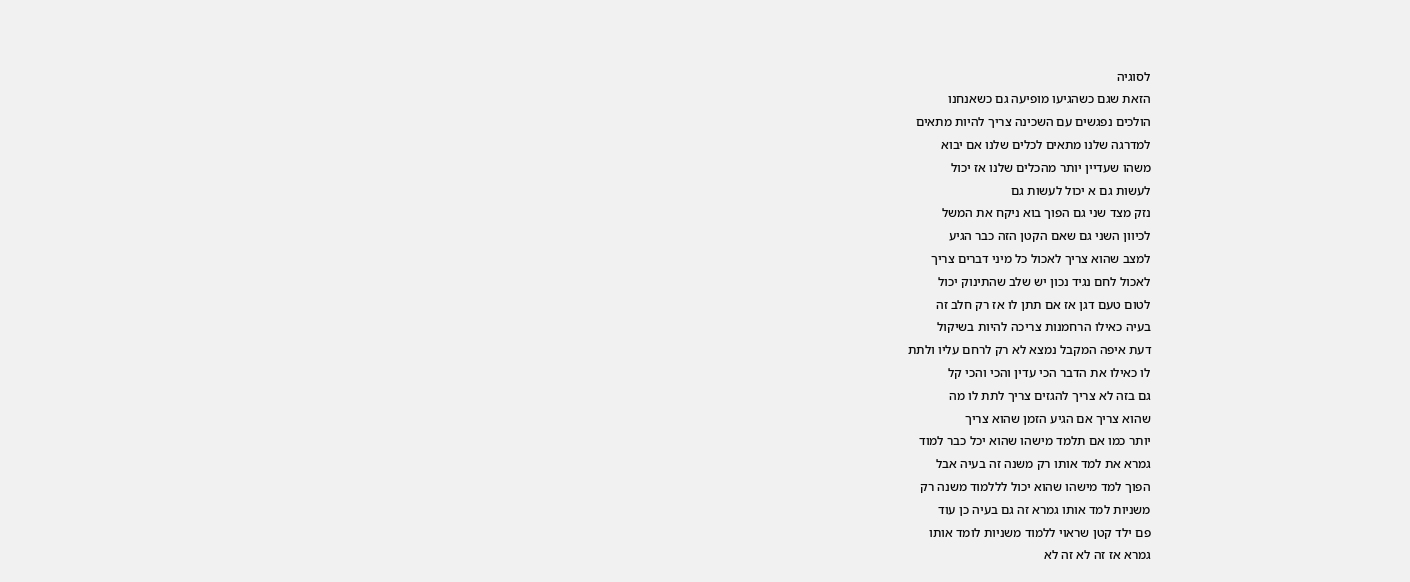לסוגיה
הזאת שגם כשהגיעו מופיעה גם כשאנחנו
הולכים נפגשים עם השכינה צריך להיות מתאים
למדרגה שלנו מתאים לכלים שלנו אם יבוא
משהו שעדיין יותר מהכלים שלנו אז יכול
לעשות גם א יכול לעשות גם
נזק מצד שני גם הפוך בוא ניקח את המשל
לכיוון השני גם שאם הקטן הזה כבר הגיע
למצב שהוא צריך לאכול כל מיני דברים צריך
לאכול לחם נגיד נכון יש שלב שהתינוק יכול
לטום טעם דגן אז אם תתן לו אז רק חלב זה
בעיה כאילו הרחמנות צריכה להיות בשיקול
דעת איפה המקבל נמצא לא רק לרחם עליו ולתת
לו כאילו את הדבר הכי עדין והכי והכי קל
גם בזה לא צריך להגזים צריך לתת לו מה
שהוא צריך אם הגיע הזמן שהוא צריך
יותר כמו אם תלמד מישהו שהוא יכל כבר למוד
גמרא את למד אותו רק משנה זה בעיה אבל
הפוך למד מישהו שהוא יכול לללמוד משנה רק
משניות למד אותו גמרא זה גם בעיה כן עוד
פם ילד קטן שראוי ללמוד משניות לומד אותו
גמרא אז זה לא זה לא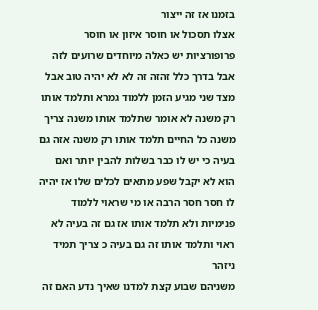בזמנו אז זה ייצור
אצלו תסכול או חוסר איזון או חוסר
פרופורציות יש כאלה מיוחדים שרועים לזה
אבל בדרך כלל זהזה זה לא לא יהיה טוב אבל
מצד שני מגיע הזמן ללמוד גמרא ותלמד אותו
רק משנה לא אומר שתלמד אותו משנה צריך
משנה כל החיים תלמד אותו רק משנה אזה גם
בעיה כי יש לו כבר בשלות להבין יותר ואם
הוא לא יקבל שפע מתאים לכלים שלו אז יהיה
לו חסר חסר הרבה או מי שראוי ללמוד
פנימיות ולא תלמד אותו אז גם זה בעיה לא
ראוי ותלמד אותו זה גם בעיה כ צריך תמיד
ניזהר
משניהם שבוע קצת למדנו שאיך נדע האם זה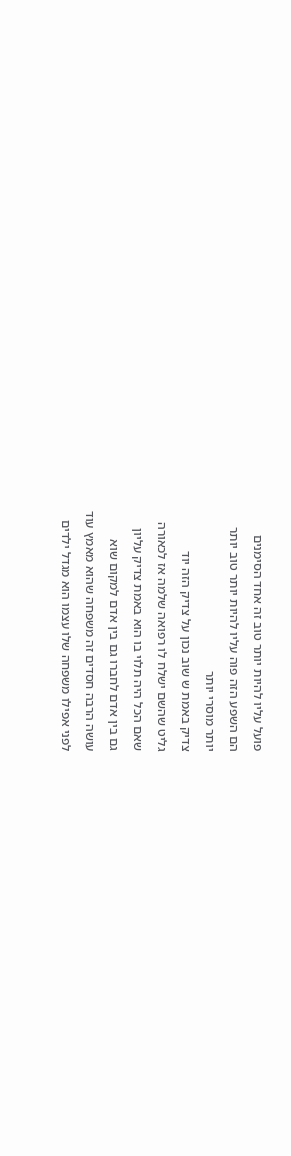פועל עליו להיות יותר טוב זה אחד הסימנים
הם השפע הזה פוה עליו להיות יותר טוב יותר
יותר מוסרי יותר
צדיק באמת ש שוב נכון על צדיק הזה יוד
גליט שהשם ישלח לו רפואה שלמה אז לכאורה
שאם הכל היה תלוי בו הוא באמת צדיק עליון
גם בין אדם לחברו גם בין אדם למקום שוא
עושה הרבה חסדים זה משפחה שהוא מאמץ עוד
לפני אפילו משפחה שלו עצמו הוא מגדל ילדים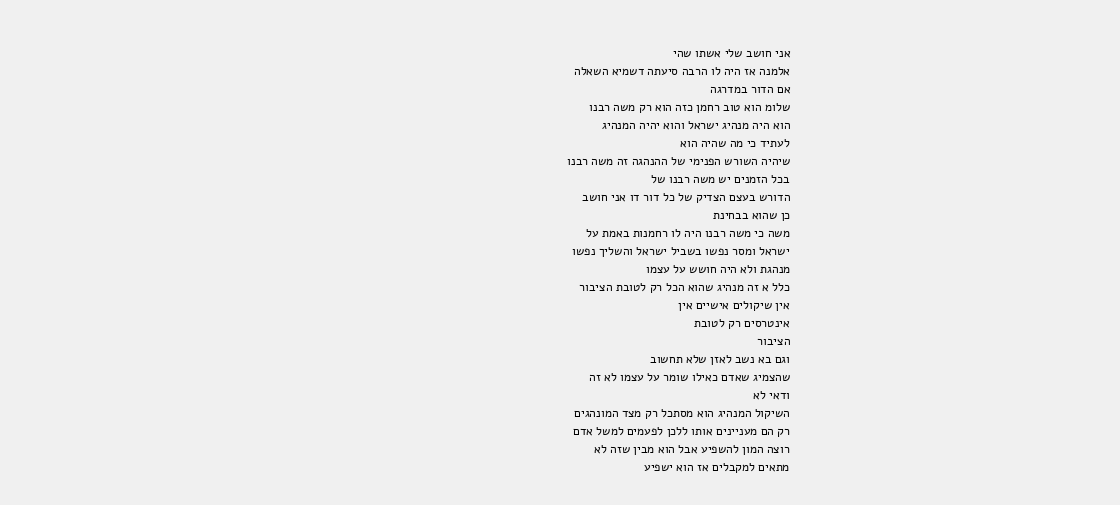אני חושב שלי אשתו שהי
אלמנה אז היה לו הרבה סיעתה דשמיא השאלה
אם הדור במדרגה
שלומ הוא טוב רחמן כזה הוא רק משה רבנו
הוא היה מנהיג ישראל והוא יהיה המנהיג
לעתיד כי מה שהיה הוא
שיהיה השורש הפנימי של ההנהגה זה משה רבנו
בכל הזמנים יש משה רבנו של
הדורש בעצם הצדיק של כל דור דו אני חושב
כן שהוא בבחינת
משה כי משה רבנו היה לו רחמנות באמת על
ישראל ומסר נפשו בשביל ישראל והשליך נפשו
מנהגת ולא היה חושש על עצמו
כלל א זה מנהיג שהוא הכל רק לטובת הציבור
אין שיקולים אישיים אין
אינטרסים רק לטובת
הציבור
וגם בא נשב לאזן שלא תחשוב
שהצמיג שאדם כאילו שומר על עצמו לא זה
ודאי לא
השיקול המנהיג הוא מסתכל רק מצד המונהגים
רק הם מעניינים אותו ללכן לפעמים למשל אדם
רוצה המון להשפיע אבל הוא מבין שזה לא
מתאים למקבלים אז הוא ישפיע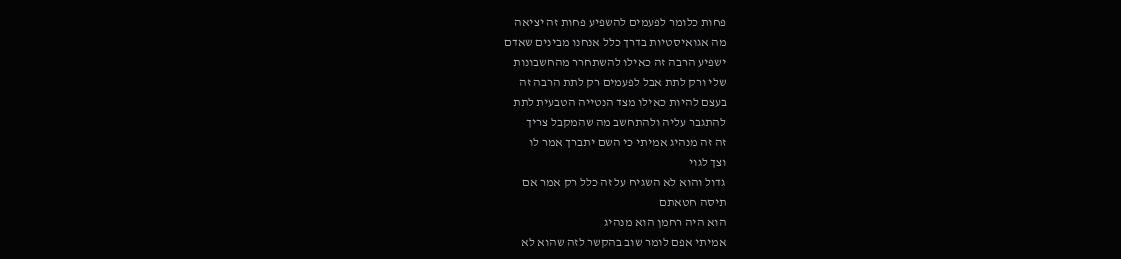פחות כלומר לפעמים להשפיע פחות זה יציאה
מה אגואיסטיות בדרך כלל אנחנו מבינים שאדם
ישפיע הרבה זה כאילו להשתחרר מהחשבונות
שלי ורק לתת אבל לפעמים רק לתת הרבה זה
בעצם להיות כאילו מצד הנטייה הטבעית לתת
להתגבר עליה ולהתחשב מה שהמקבל צריך
זה זה מנהיג אמיתי כי השם יתברך אמר לו
וצך לגוי
גדול והוא לא השגיח על זה כלל רק אמר אם
תיסה חטאתם
הוא היה רחמן הוא מנהיג
אמיתי אפם לומר שוב בהקשר לזה שהוא לא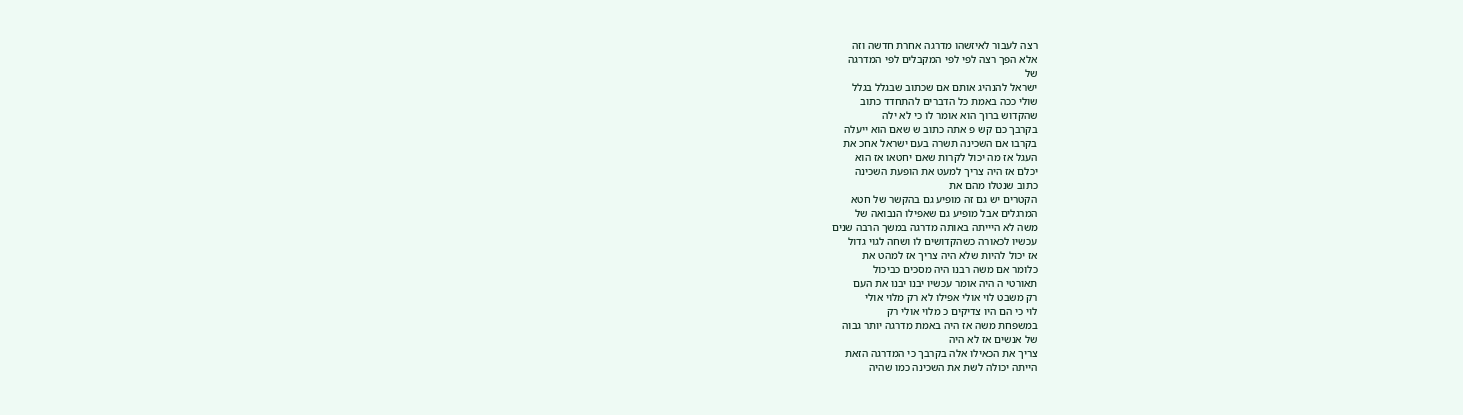רצה לעבור לאיזשהו מדרגה אחרת חדשה וזה
אלא הפך רצה לפי לפי המקבלים לפי המדרגה
של
ישראל להנהיג אותם אם שכתוב שבגלל בגלל
שולי ככה באמת כל הדברים להתחדד כתוב
שהקדוש ברוך הוא אומר לו כי לא ילה
בקרבך כם קש פ אתה כתוב ש שאם הוא ייעלה
בקרבו אם השכינה תשרה בעם ישראל אחכ את
העגל אז מה יכול לקרות שאם יחטאו אז הוא
יכלם אז היה צריך למעט את הופעת השכינה
כתוב שנטלו מהם את
הקטרים יש גם זה מופיע גם בהקשר של חטא
המרגלים אבל מופיע גם שאפילו הנבואה של
משה לא היייתה באותה מדרגה במשך הרבה שנים
עכשיו לכאורה כשהקדושים לו ושחה לגוי גדול
אז יכול להיות שלא היה צריך אז למהט את
כלומר אם משה רבנו היה מסכים כביכול
תאורטי ה היה אומר עכשיו יבנו יבנו את העם
רק משבט לוי אולי אפילו לא רק מלוי אולי
לוי כי הם היו צדיקים כ מלוי אולי רק
במשפחת משה אז היה באמת מדרגה יותר גבוה
של אנשים אז לא היה
צריך את הכאילו אלה בקרבך כי המדרגה הזאת
הייתה יכולה לשת את השכינה כמו שהיה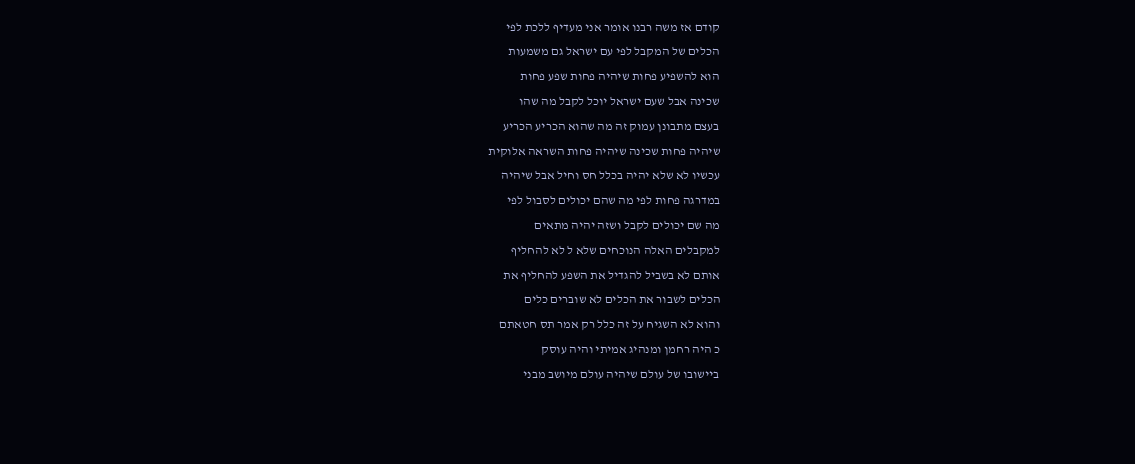קודם אז משה רבנו אומר אני מעדיף ללכת לפי
הכלים של המקבל לפי עם ישראל גם משמעות
הוא להשפיע פחות שיהיה פחות שפע פחות
שכינה אבל שעם ישראל יוכל לקבל מה שהו
בעצם מתבונן עמוק זה מה שהוא הכריע הכריע
שיהיה פחות שכינה שיהיה פחות השראה אלוקית
עכשיו לא שלא יהיה בכלל חס וחיל אבל שיהיה
במדרגה פחות לפי מה שהם יכולים לסבול לפי
מה שם יכולים לקבל ושזה יהיה מתאים
למקבלים האלה הנוכחים שלא ל לא להחליף
אותם לא בשביל להגדיל את השפע להחליף את
הכלים לשבור את הכלים לא שוברים כלים
והוא לא השגיח על זה כלל רק אמר תס חטאתם
כ היה רחמן ומנהיג אמיתי והיה עוסק
ביישובו של עולם שיהיה עולם מיושב מבני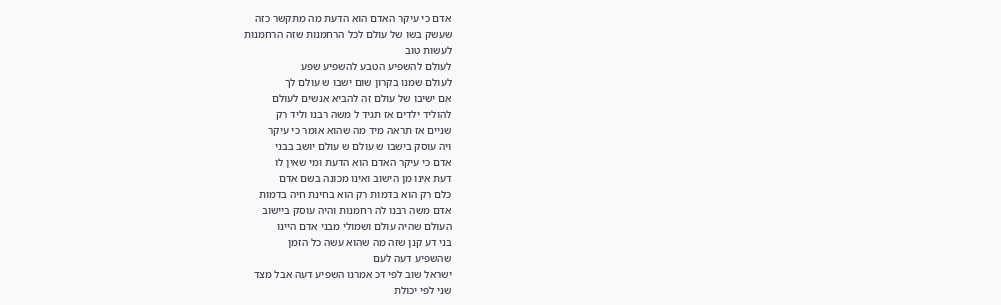אדם כי עיקר האדם הוא הדעת מה מתקשר כזה
שעשק בשו של עולם לכל הרחמנות שזה הרחמנות
לעשות טוב
לעולם להשפיע הטבע להשפיע שפע
לעולם שמנו בקרון שום ישבו ש עולם לך
אם ישיבו של עולם זה להביא אנשים לעולם
להוליד ילדים אז תגיד ל משה רבנו וליד רק
שניים אז תראה מיד מה שהוא אומר כי עיקר
ויה עוסק בישבו ש עולם ש עולם יושב בבני
אדם כי עיקר האדם הוא הדעת ומי שאין לו
דעת אינו מן הישוב ואינו מכונה בשם אדם
כלם רק הוא בדמות רק הוא בחינת חיה בדמות
אדם משה רבנו לה רחמנות והיה עוסק ביישוב
העולם שהיה עולם ושמולי מבני אדם היינו
בני דע קנן שזה מה שהוא עשה כל הזמן
שהשפיע דעה לעם
ישראל שוב לפי דכ אמרנו השפיע דעה אבל מצד
שני לפי יכולת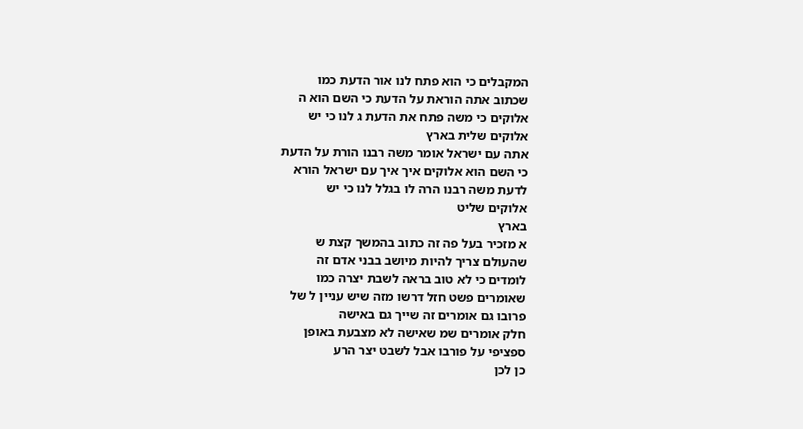המקבלים כי הוא פתח לנו אור הדעת כמו
שכתוב אתה הוראת על הדעת כי השם הוא ה
אלוקים כי משה פתח את הדעת ג לנו כי יש
אלוקים שלית בארץ
אתה עם ישראל אומר משה רבנו הורת על הדעת
כי השם הוא אלוקים איך איך עם ישראל הורא
לדעת משה רבנו הרה לו בגלל לנו כי יש
אלוקים שליט
בארץ
א מזכיר בעל פה זה כתוב בהמשך קצת ש
שהעולם צריך להיות מיושב בבני אדם זה
לומדים כי לא טוב בראה לשבת יצרה כמו
שאומרים פשט חזל דרשו מזה שיש עניין ל של
פרובו גם אומרים זה שייך גם באישה
חלק אומרים שמ שאישה לא מצבעת באופן
ספציפי על פורבו אבל לשבט יצר הרע
כן לכן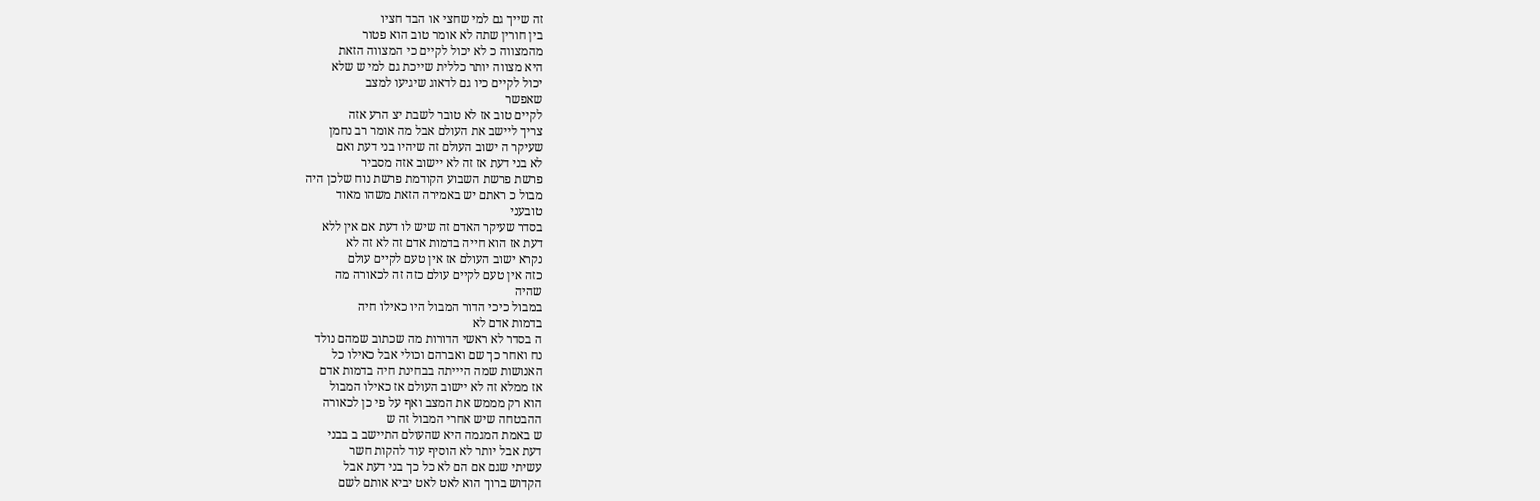זה שייך גם למי שחצי או הבד חציו
בין חורין שתה לא אומר טוב הוא פטור
מהמצווה כ לא יכול לקיים כי המצווה הזאת
היא מצווה יותר כללית שייכת גם למי ש שלא
יכול לקיים כיו גם לדאוג שיגיעו למצב
שאפשר
לקיים טוב אז לא טובר לשבת יצ הרע אזה
צריך ליישב את העולם אבל מה אומר רב נחמן
שעיקר ה ישוב העולם זה שיהיו בני דעת ואם
לא בני דעת אז זה לא יישוב אזה מסביר
פרשת פרשת השבוע הקודמת פרשת נוח שלכן היה
מבול כ ראתם יש באמירה הזאת משהו מאוד
טובעני
בסדר שעיקר האדם זה שיש לו דעת אם אין ללא
דעת אז הוא חייה בדמות אדם זה לא זה לא
נקרא ישוב העולם אז אין טעם לקיים עולם
כזה אין טעם לקיים עולם כזה זה לכאורה מה
שהיה
במבול כיכי הדור המבול היו כאילו חיה
בדמות אדם לא
ה בסדר לא ראשי הדורות מה שכתוב שמהם נולד
נח ואחר כך שם ואברהם וכולי אבל כאילו כל
האנושות שמה היייתה בבחינת חיה בדמות אדם
אז ממלא זה לא יישוב העולם אז כאילו המבול
הוא רק מממש את המצב ואף על פי כן לכאורה
ההבטחה שיש אחרי המבול זה ש
ש באמת המגמה היא שהעולם התיישב ב בבני
דעת אבל יותר לא הוסיף עוד להקות חשר
עשיתי שגם אם הם לא כל כך בני דעת אבל
הקדוש ברוך הוא לאט לאט יביא אותם לשם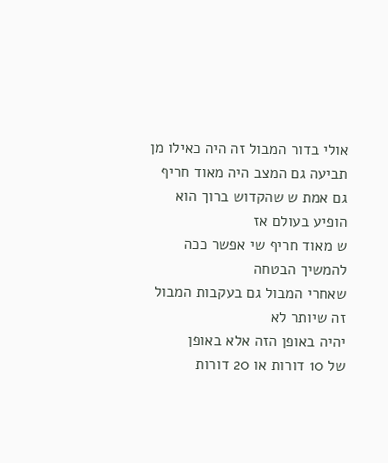אולי בדור המבול זה היה כאילו מן
תביעה גם המצב היה מאוד חריף
גם אמת ש שהקדוש ברוך הוא הופיע בעולם אז
ש מאוד חריף שי אפשר ככה להמשיך הבטחה
שאחרי המבול גם בעקבות המבול זה שיותר לא
יהיה באופן הזה אלא באופן
של 10 דורות או 20 דורות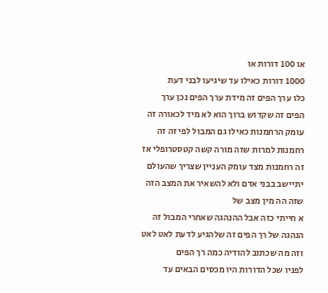או 100 דורות או
1000 דורות כאילו עד שיגיעו לבני דעת
כלו ערך הפים זה מידת ערך הפים נכן ערך
הפים זה שקדוש ברוך הוא לא מיד לכאורה זה
עומק הרחמנות כאילו גם המבול לפי זה זה
רחמנות למרות שזה מורה קשה קטסטרופלי אז
זה רחמנות מצד עומק העניין שצריך שהעולם
יתיישב בבני אדם ולא להשאיר את המצב הזה
שזה הה מין מצב של
א חייתי כזה אבל ההנהגה שאחרי המבול זה
הנהגה של רך הפים זה שלהגיע לדעת לאט לאט
וזה מה שכתוב להודיה כמה רך הפים
לפניו שכל הדורות היו מכסים הבאים עד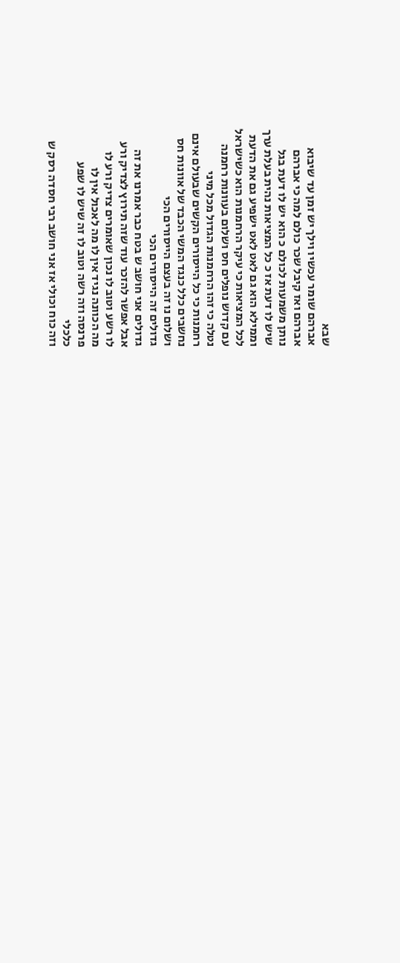שבא
אברהם שומר עכשיו וילך יש זמן עד שיבוא
אברהם ואז קיבל שכר כולם למה כי אברהם
נותן משמעות לכולם כ הוא יש לו דעת בגל
שיש לו דעת אז כ כל המציאות נהית בעלת ערך
וממילא הוא גם לאט לאט ישפיע גם את הדעת
לכל המציאות כי עיקר הרחמנות הוא כשישראל
עם קדוש נופלים חס ושלום בעוונות רחמנה
נטלה כי זהו הרחמנות הגדול מכל מיני
רחמנות כי כל הייסורים הקשים שבעולם אינם
נחשבים כלל כנגד המשי הכבד של אוונות חס
ושלום נו זה בעצם הייסורים הכי
גדולים זה הייסורים הכי
גדולים אני חושב ש בטח כבר אמרנו את זה
אבל אפשר להזכר עוד שזה תירוץ לצדיק ורע
לו רשע וטוב לו נכון שאומרים צדיק ורע לו
מה הכוונה נגיד אין לו מה לאכול אין לו
פרנסה וזה רשה וטוב לו זה שיש לו שפע
כלכלי
וזה כוח וכולי אז אני חושב רבי חסדה רסק ש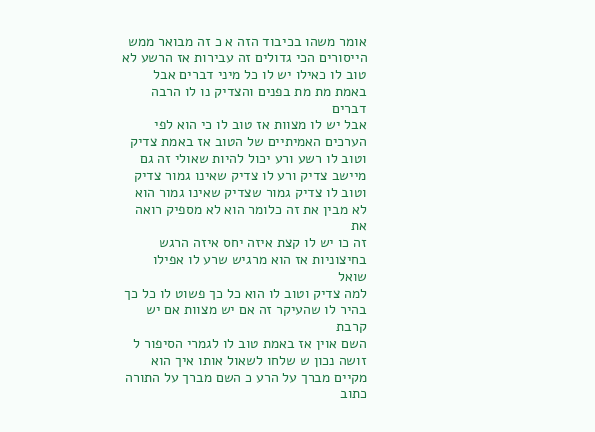אומר משהו בכיבוד הזה א כ זה מבואר ממש
הייסורים הכי גדולים זה עבירות אז הרשע לא
טוב לו כאילו יש לו כל מיני דברים אבל
באמת מת מת בפנים והצדיק נו לו הרבה דברים
אבל יש לו מצוות אז טוב לו כי הוא לפי
הערכים האמיתיים של הטוב אז באמת צדיק
וטוב לו רשע ורע יכול להיות שאולי זה גם
מיישב צדיק ורע לו צדיק שאינו גמור צדיק
וטוב לו צדיק גמור שצדיק שאינו גמור הוא
לא מבין את זה כלומר הוא לא מספיק רואה את
זה כו יש לו קצת איזה יחס איזה הרגש
בחיצוניות אז הוא מרגיש שרע לו אפילו שואל
למה צדיק וטוב לו הוא כל כך פשוט לו כל כך
בהיר לו שהעיקר זה אם יש מצוות אם יש קרבת
השם אוין אז באמת טוב לו לגמרי הסיפור ל
זושה נכון ש שלחו לשאול אותו איך הוא
מקיים מברך על הרע כ השם מברך על התורה
כתוב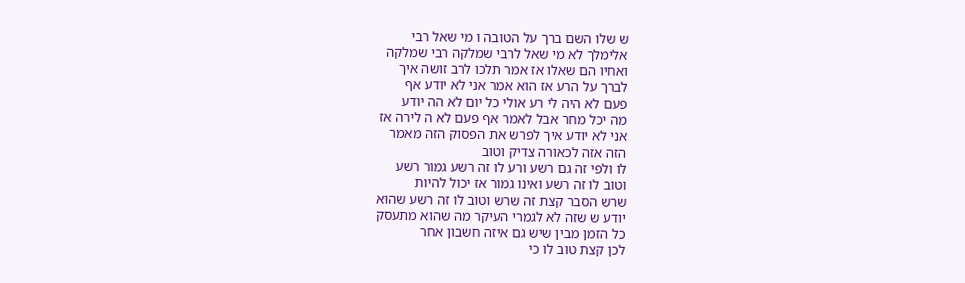ש שלו השם ברך על הטובה ו מי שאל רבי
אלימלך לא מי שאל לרבי שמלקה רבי שמלקה
ואחיו הם שאלו אז אמר תלכו לרב זושה איך
לברך על הרע אז הוא אמר אני לא יודע אף
פעם לא היה לי רע אולי כל יום לא הה יודע
מה יכל מחר אבל לאמר אף פעם לא ה לירה אז
אני לא יודע איך לפרש את הפסוק הזה מאמר
הזה אזה לכאורה צדיק וטוב
לו ולפי זה גם רשע ורע לו זה רשע גמור רשע
וטוב לו זה רשע ואינו גמור אז יכול להיות
שרש הסבר קצת זה שרש וטוב לו זה רשע שהוא
יודע ש שזה לא לגמרי העיקר מה שהוא מתעסק
כל הזמן מבין שיש גם איזה חשבון אחר
לכן קצת טוב לו כי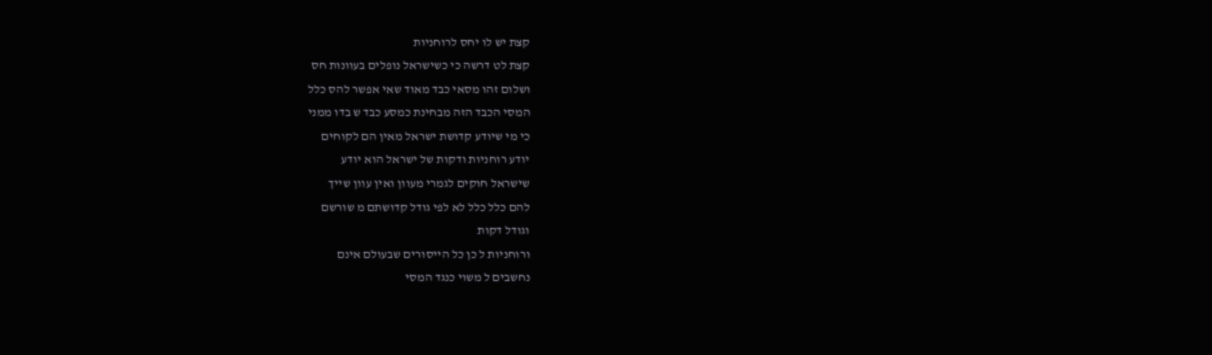קצת יש לו יחס לרוחניות
קצת לט דרשה כי כשישראל נופלים בעוונות חס
ושלום זהו מסאי כבד מאוד שאי אפשר להס כלל
המסי הכבד הזה מבחינת כמסע כבד ש בדו ממני
כי מי שיודע קדושת ישראל מאין הם לקוחים
יודע רוחניות ודקות של ישראל הוא יודע
שישראל חוקים לגמרי מעוון ואין עוון שייך
להם כלל כלל לא לפי גודל קדושתם מ שורשם
וגודל דקות
ורוחניות ל כן כל הייסורים שבעולם אינם
נחשבים ל משוי כנגד המסי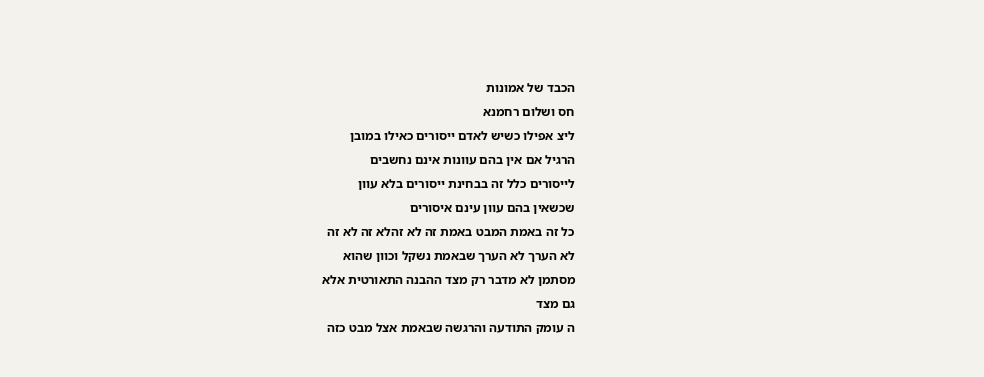הכבד של אמונות
חס ושלום רחמנא
ליצ אפילו כשיש לאדם ייסורים כאילו במובן
הרגיל אם אין בהם עוונות אינם נחשבים
לייסורים כלל זה בבחינת ייסורים בלא עוון
שכשאין בהם עוון עינם איסורים
כל זה באמת המבט באמת זה לא זהלא זה לא זה
לא הערך לא הערך שבאמת נשקל וכוון שהוא
מסתמן לא מדבר רק מצד ההבנה התאורטית אלא
גם מצד
ה עומק התודעה והרגשה שבאמת אצל מבט כזה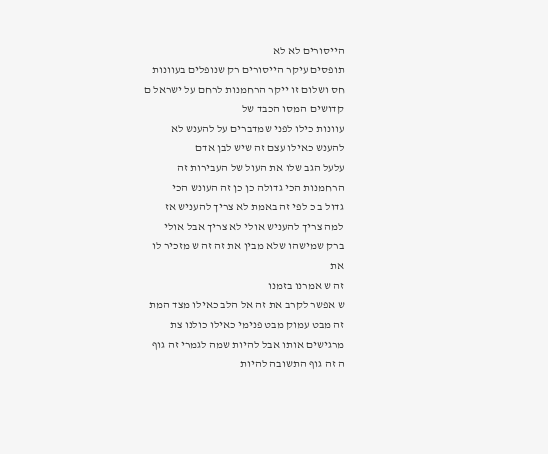הייסורים לא לא
תופסים עיקר הייסורים רק שנופלים בעוונות
חס ושלום זו ייקר הרחמנות לרחם על ישראל ם
קדושים המסו הכבד של
עוונות כילו לפני שמדברים על להענש לא
להענש כאילו עצם זה שיש לבן אדם
עלעל הגב שלו את העול של העבירות זה
הרחמנות הכי גדולה כן כן זה העונש הכי
גדול ב כ לפי זה באמת לא צריך להעניש אז
למה צריך להעניש אולי לא צריך אבל אולי
ברק שמישהו שלא מבין את זה זה ש מזכיר לו
את
זה ש אמרנו בזמנו
ש אפשר לקרב את זה אל הלב כאילו מצד המת
זה מבט עמוק מבט פנימי כאילו כולנו צת
מרגישים אותו אבל להיות שמה לגמרי זה גוף
ה זה גוף התשובה להיות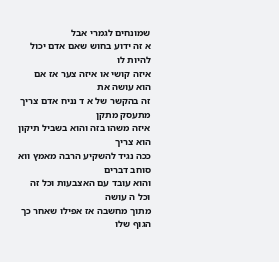שמונחים לגמרי אבל
א זה ידוע בחוש שאם אדם יכול להיות לו
איזה קושי או איזה צער אז אם הוא עושה את
זה בהקשר של א ד נניח אדם צריך מתעסק מתקן
איזה משהו בזה והוא בשביל תיקון הוא צריך
ככה נגיד להשקיע הרבה מאמץ ווא סוחב דברים
והוא עובד עם האצבעות וכל זה וכל ה עושה
מתוך מחשבה אז אפילו שאחר כך הגוף שלו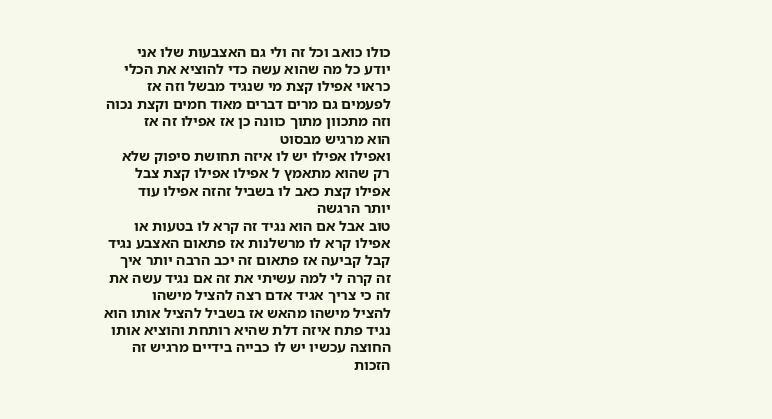כולו כואב וכל זה ולי גם האצבעות שלו אני
יודע כל מה שהוא עשה כדי להוציא את הכלי
כראוי אפילו קצת מי שנגיד מבשל וזה אז
לפעמים גם מרים דברים מאוד חמים וקצת נכוה
וזה מתכוון מתוך כוונה כן אז אפילו זה אז
הוא מרגיש מבסוט
ואפילו אפילו יש לו איזה תחושת סיפוק שלא
רק שהוא מתאמץ ל אפילו אפילו קצת צבל
אפילו קצת כאב לו בשביל זהזה אפילו עוד
יותר הרגשה
טוב אבל אם הוא נגיד זה קרא לו בטעות או
אפילו קרא לו מרשלנות אז פתאום האצבע נגיד
קבל קביעה אז פתאום זה יכב הרבה יותר איך
זה קרה לי למה עשיתי את זה אם נגיד עשה את
זה כי צריך אגיד אדם רצה להציל מישהו
להציל מישהו מהאש אז בשביל להציל אותו הוא
נגיד פתח איזה דלת שהיא רותחת והוציא אותו
החוצה עכשיו יש לו כבייה בידיים מרגיש זה
הזכות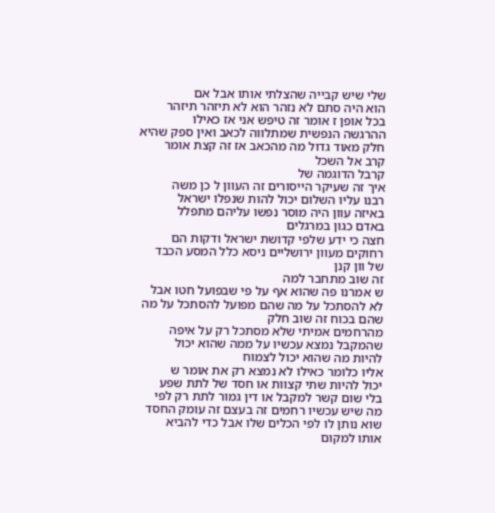שלי שיש קבייה שהצלתי אותו אבל אם
הוא היה סתם לא נזהר הוא לא תיזהר תיזהר
בכל אופן ז אומר זה טיפש אני אז כאילו
ההרגשה הנפשית שמתלווה לכאב ואין ספק שהיא
חלק מאוד גדול מה מהכאב אז זה קצת אומר
קרב אל השכל
קרבל הדוגמה של
איך זה שעיקר הייסורים זה העוון ל כן משה
רבנו עליו השלום יכול להות שנפלו ישראל
באיזה עוון היה מוסר נפשו עליהם מתפלל
באדם כגון במרגלים
חצה כי ידע שלפי קדושת ישראל ודקות הם
רחוקים מעוון ירושליים ניסא כלל המסע הכבד
של וון קנן
זה שוב מתחבר למה
ש אמרנו פה שהוא אף על פי שבפועל חטו אבל
לא להסתכל על מה שהם מפועל להסתכל על מה
שהם בכוח זה שוב חלק
מהרחמים אמיתי שלא מסתכל רק על איפה
שהמקבל נמצא עכשיו על ממה שהוא יכול
להיות מה שהוא יכול לצמוח
אליו כלומר כאילו לא נמצא רק את אומר ש
יכול להיות שתי קצוות או חסד של לתת שפע
בלי שום קשר למקבל או דין גמור לתת רק לפי
מה שיש עכשיו רחמים זה בעצם זה עומק החסד
שוא נותן לו לפי הכלים שלו אבל כדי להביא
אותו למקום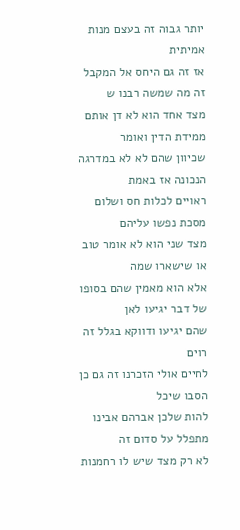יותר גבוה זה בעצם מנות אמיתית
אז זה גם היחס אל המקבל זה מה שמשה רבנו ש
מצד אחד הוא לא דן אותם ממידת הדין ואומר
שכיוון שהם לא לא במדרגה הנכונה אז באמת
ראויים לכלות חס ושלום מסכת נפשו עליהם
מצד שני הוא לא אומר טוב או שישארו שמה
אלא הוא מאמין שהם בסופו של דבר יגיעו לאן
שהם יגיעו ודווקא בגלל זה רוים
לחיים אולי הזכרנו זה גם כן הסבו שיכל
להות שלכן אברהם אבינו מתפלל על סדום זה
לא רק מצד שיש לו רחמנות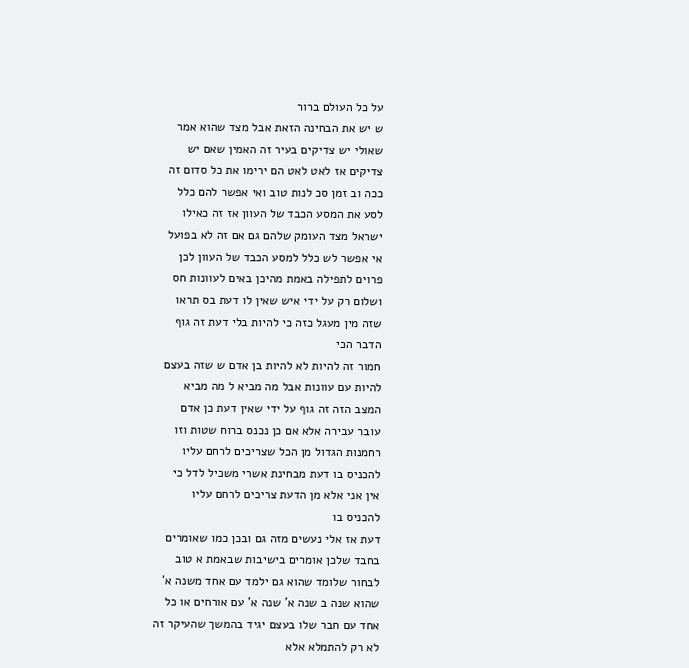על כל העולם ברור
ש יש את הבחינה הזאת אבל מצד שהוא אמר
שאולי יש צדיקים בעיר זה האמין שאם יש
צדיקים אז לאט לאט הם ירימו את כל סדום זה
ככה וב זמן סכ לנות טוב ואי אפשר להם כלל
לסע את המסע הכבד של העוון אז זה כאילו
ישראל מצד העומק שלהם גם אם זה לא בפועל
אי אפשר לש כלל למסע הכבד של העוון לכן
פרוים לתפילה באמת מהיכן באים לעוונות חס
ושלום רק על ידי איש שאין לו דעת בס תראו
שזה מין מעגל כזה כי להיות בלי דעת זה גוף
הדבר הכי
חמור זה להיות לא להיות בן אדם ש שזה בעצם
להיות עם עוונות אבל מה מביא ל מה מביא
המצב הזה זה גוף על ידי שאין דעת כן אדם
עובר עבירה אלא אם כן נכנס ברוח שטות וזו
רחמנות הגדול מן הכל שצריכים לרחם עליו
להכניס בו דעת מבחינת אשרי משכיל לדל כי
אין אני אלא מן הדעת צריכים לרחם עליו
להכניס בו
דעת אז אלי נעשים מזה גם ובכן כמו שאומרים
בחבד שלכן אומרים בישיבות שבאמת א טוב
לבחור שלומד שהוא גם ילמד עם אחד משנה א'
שהוא שנה ב שנה א' שנה א' עם אורחים או כל
אחד עם חבר שלו בעצם יגיד בהמשך שהעיקר זה
לא רק להתמלא אלא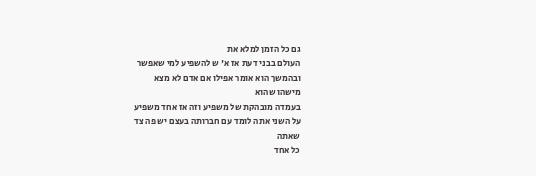גם כל הזמן למלא את
העולם בבני דעת אז א' ש להשפיע למי שאפשר
ובהמשך הוא אומר אפילו אם אדם לא מצא
מישהו שהוא
בעמדה מובהקת של משפיע וזה אז אחד משפיע
על השני אתה לומד עם חברותה בעצם יש פה צד
שאתה
כל אחד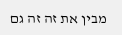מבין את זה זה גם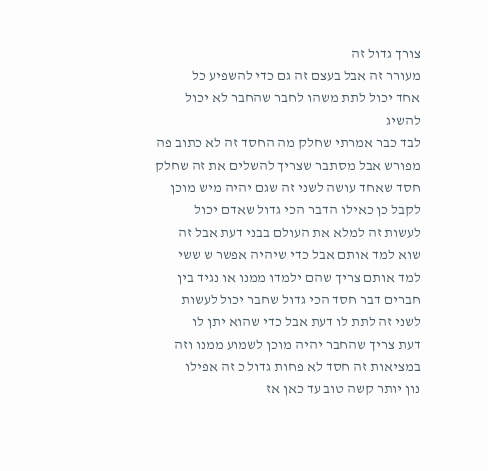צורך גדול זה
מעורר זה אבל בעצם זה גם כדי להשפיע כל
אחד יכול לתת משהו לחבר שהחבר לא יכול
להשיג
לבד כבר אמרתי שחלק מה החסד זה לא כתוב פה
מפורש אבל מסתבר שצריך להשלים את זה שחלק
חסד שאחד עושה לשני זה שגם יהיה מיש מוכן
לקבל כן כאילו הדבר הכי גדול שאדם יכול
לעשות זה למלא את העולם בבני דעת אבל זה
שוא למד אותם אבל כדי שיהיה אפשר ש ששי
למד אותם צריך שהם ילמדו ממנו או נגיד בין
חברים דבר חסד הכי גדול שחבר יכול לעשות
לשני זה לתת לו דעת אבל כדי שהוא יתן לו
דעת צריך שהחבר יהיה מוכן לשמוע ממנו וזה
במציאות זה חסד לא פחות גדול כ זה אפילו
נון יותר קשה טוב עד כאן אז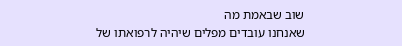שוב שבאמת מה
שאנחנו עובדים מפלים שיהיה לרפואתו של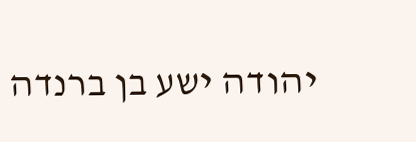יהודה ישע בן ברנדה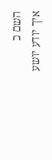השם כ
איך יודע יושע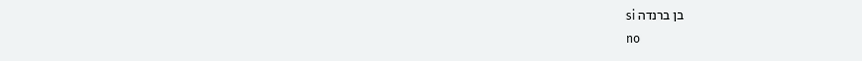בן ברנדה si
no